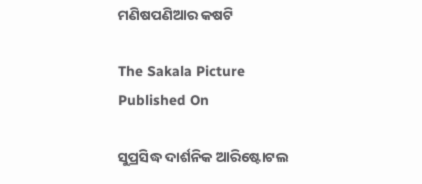ମଣିଷପଣିଆର କଷଟି

The Sakala Picture
Published On

ସୁପ୍ରସିଦ୍ଧ ଦାର୍ଶନିକ ଆରିଷ୍ଟୋଟଲ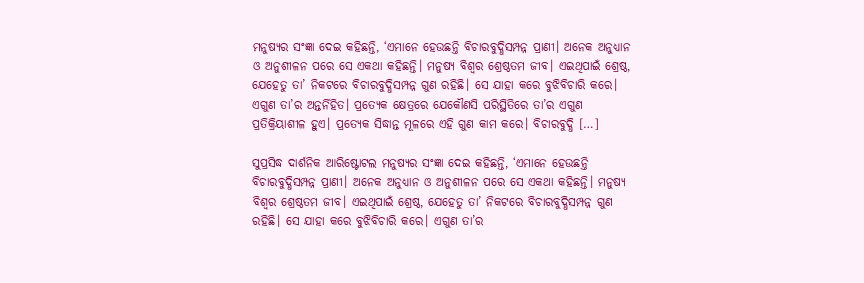ମନୁଷ୍ୟର ସଂଜ୍ଞା ଦେଇ କହିଛନ୍ତି, ‘ଏମାନେ ହେଉଛନ୍ତି ବିଚାରବୁଦ୍ଧିସମ୍ପନ୍ନ ପ୍ରାଣୀ। ଅନେକ ଅନୁଧ୍ୟାନ ଓ ଅନୁଶୀଳନ ପରେ ସେ ଏକଥା କହିଛନ୍ତି। ମନୁଷ୍ୟ ବିଶ୍ୱର ଶ୍ରେଷ୍ଠତମ ଜୀବ। ଏଇଥିପାଇଁ ଶ୍ରେଷ୍ଠ, ଯେହେତୁ ତା’ ନିକଟରେ ବିଚାରବୁଦ୍ଧିସମ୍ପନ୍ନ ଗୁଣ ରହିଛି। ସେ ଯାହା କରେ ବୁଝିବିଚାରି କରେ। ଏଗୁଣ ତା’ର ଅନ୍ତର୍ନିହିତ। ପ୍ରତ୍ୟେକ କ୍ଷେତ୍ରରେ ଯେକୌଣସି ପରିସ୍ଥିତିରେ ତା’ର ଏଗୁଣ ପ୍ରତିକ୍ରିୟାଶୀଳ ହୁଏ। ପ୍ରତ୍ୟେକ ସିଦ୍ଧାନ୍ତ ମୂଳରେ ଏହି ଗୁଣ କାମ କରେ। ବିଚାରବୁଦ୍ଧି […]

ସୁପ୍ରସିଦ୍ଧ ଦାର୍ଶନିକ ଆରିଷ୍ଟୋଟଲ ମନୁଷ୍ୟର ସଂଜ୍ଞା ଦେଇ କହିଛନ୍ତି, ‘ଏମାନେ ହେଉଛନ୍ତି ବିଚାରବୁଦ୍ଧିସମ୍ପନ୍ନ ପ୍ରାଣୀ। ଅନେକ ଅନୁଧ୍ୟାନ ଓ ଅନୁଶୀଳନ ପରେ ସେ ଏକଥା କହିଛନ୍ତି। ମନୁଷ୍ୟ ବିଶ୍ୱର ଶ୍ରେଷ୍ଠତମ ଜୀବ। ଏଇଥିପାଇଁ ଶ୍ରେଷ୍ଠ, ଯେହେତୁ ତା’ ନିକଟରେ ବିଚାରବୁଦ୍ଧିସମ୍ପନ୍ନ ଗୁଣ ରହିଛି। ସେ ଯାହା କରେ ବୁଝିବିଚାରି କରେ। ଏଗୁଣ ତା’ର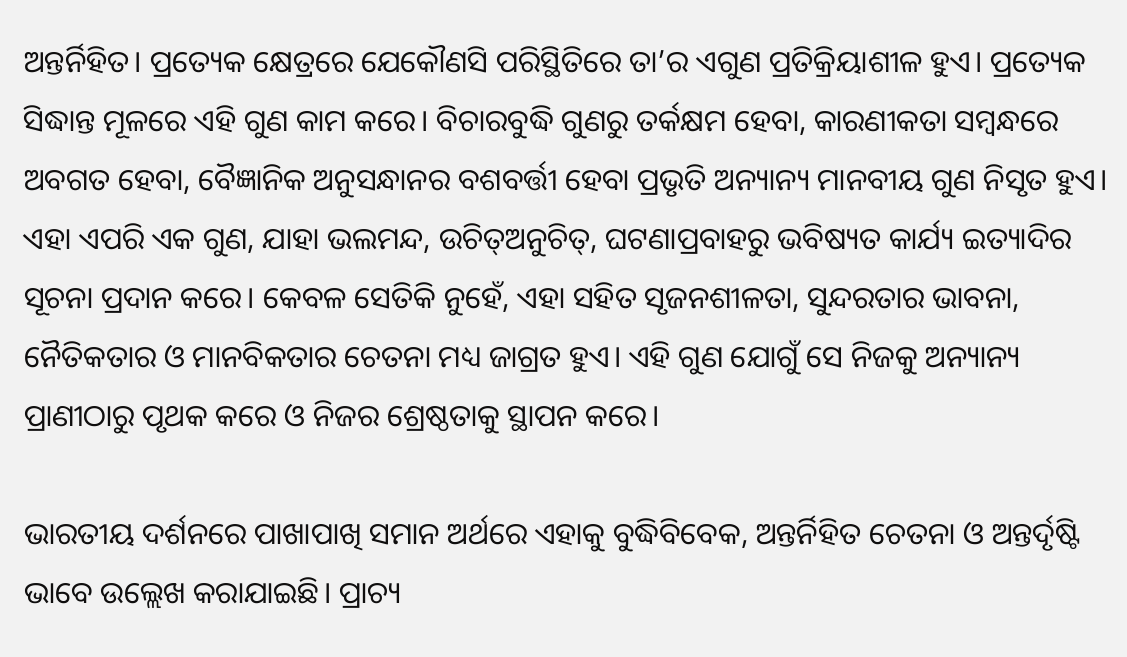ଅନ୍ତର୍ନିହିତ। ପ୍ରତ୍ୟେକ କ୍ଷେତ୍ରରେ ଯେକୌଣସି ପରିସ୍ଥିତିରେ ତା’ର ଏଗୁଣ ପ୍ରତିକ୍ରିୟାଶୀଳ ହୁଏ। ପ୍ରତ୍ୟେକ ସିଦ୍ଧାନ୍ତ ମୂଳରେ ଏହି ଗୁଣ କାମ କରେ। ବିଚାରବୁଦ୍ଧି ଗୁଣରୁ ତର୍କକ୍ଷମ ହେବା, କାରଣୀକତା ସମ୍ୱନ୍ଧରେ ଅବଗତ ହେବା, ବୈଜ୍ଞାନିକ ଅନୁସନ୍ଧାନର ବଶବର୍ତ୍ତୀ ହେବା ପ୍ରଭୃତି ଅନ୍ୟାନ୍ୟ ମାନବୀୟ ଗୁଣ ନିସୃତ ହୁଏ। ଏହା ଏପରି ଏକ ଗୁଣ, ଯାହା ଭଲମନ୍ଦ, ଉଚିତ୍‌‌ଅନୁଚିତ୍‌‌, ଘଟଣାପ୍ରବାହରୁ ଭବିଷ୍ୟତ କାର୍ଯ୍ୟ ଇତ୍ୟାଦିର ସୂଚନା ପ୍ରଦାନ କରେ। କେବଳ ସେତିକି ନୁହେଁ, ଏହା ସହିତ ସୃଜନଶୀଳତା, ସୁନ୍ଦରତାର ଭାବନା, ନୈତିକତାର ଓ ମାନବିକତାର ଚେତନା ମଧ୍ୟ ଜାଗ୍ରତ ହୁଏ। ଏହି ଗୁଣ ଯୋଗୁଁ ସେ ନିଜକୁ ଅନ୍ୟାନ୍ୟ ପ୍ରାଣୀଠାରୁ ପୃଥକ କରେ ଓ ନିଜର ଶ୍ରେଷ୍ଠତାକୁ ସ୍ଥାପନ କରେ।

ଭାରତୀୟ ଦର୍ଶନରେ ପାଖାପାଖି ସମାନ ଅର୍ଥରେ ଏହାକୁ ବୁଦ୍ଧିବିବେକ, ଅନ୍ତର୍ନିହିତ ଚେତନା ଓ ଅନ୍ତର୍ଦୃଷ୍ଟି ଭାବେ ଉଲ୍ଲେଖ କରାଯାଇଛି। ପ୍ରାଚ୍ୟ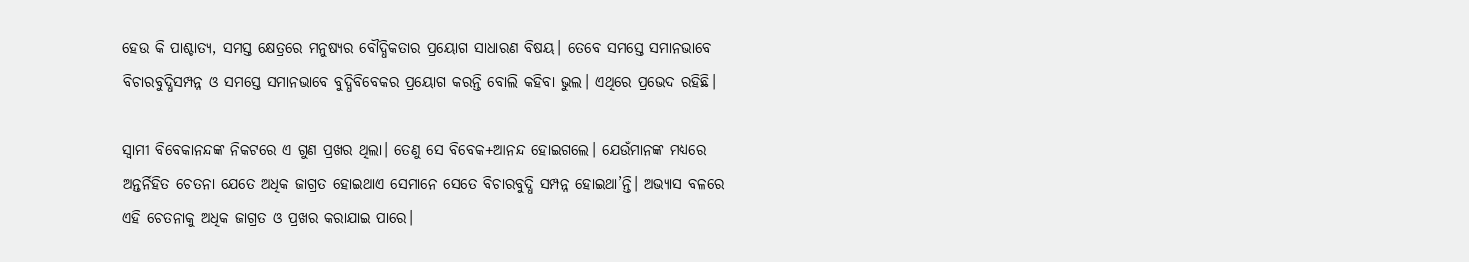ହେଉ କି ପାଶ୍ଚାତ୍ୟ, ସମସ୍ତ କ୍ଷେତ୍ରରେ ମନୁଷ୍ୟର ବୌଦ୍ଧିକତାର ପ୍ରୟୋଗ ସାଧାରଣ ବିଷୟ। ତେବେ ସମସ୍ତେ ସମାନଭାବେ ବିଚାରବୁଦ୍ଧିସମ୍ପନ୍ନ ଓ ସମସ୍ତେ ସମାନଭାବେ ବୁଦ୍ଧିବିବେକର ପ୍ରୟୋଗ କରନ୍ତି ବୋଲି କହିବା ଭୁଲ। ଏଥିରେ ପ୍ରଭେଦ ରହିଛି।

ସ୍ୱାମୀ ବିବେକାନନ୍ଦଙ୍କ ନିକଟରେ ଏ ଗୁଣ ପ୍ରଖର ଥିଲା। ତେଣୁ ସେ ବିବେକ+ଆନନ୍ଦ ହୋଇଗଲେ। ଯେଉଁମାନଙ୍କ ମଧ୍ୟରେ ଅନ୍ତର୍ନିହିତ ଚେତନା ଯେତେ ଅଧିକ ଜାଗ୍ରତ ହୋଇଥାଏ ସେମାନେ ସେତେ ବିଚାରବୁଦ୍ଧି ସମ୍ପନ୍ନ ହୋଇଥା’ନ୍ତି। ଅଭ୍ୟାସ ବଳରେ ଏହି ଚେତନାକୁ ଅଧିକ ଜାଗ୍ରତ ଓ ପ୍ରଖର କରାଯାଇ ପାରେ।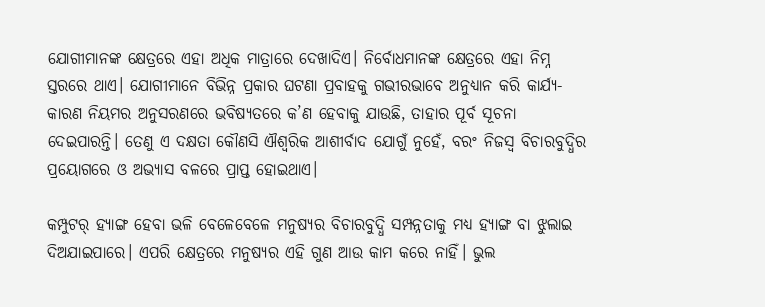ଯୋଗୀମାନଙ୍କ କ୍ଷେତ୍ରରେ ଏହା ଅଧିକ ମାତ୍ରାରେ ଦେଖାଦିଏ। ନିର୍ବୋଧମାନଙ୍କ କ୍ଷେତ୍ରରେ ଏହା ନିମ୍ନ ସ୍ତରରେ ଥାଏ। ଯୋଗୀମାନେ ବିଭିନ୍ନ ପ୍ରକାର ଘଟଣା ପ୍ରବାହକୁ ଗଭୀରଭାବେ ଅନୁଧ୍ୟାନ କରି କାର୍ଯ୍ୟ-କାରଣ ନିୟମର ଅନୁସରଣରେ ଭବିଷ୍ୟତରେ କ’ଣ ହେବାକୁ ଯାଉଛି, ତାହାର ପୂର୍ବ ସୂଚନା ଦେଇପାରନ୍ତି। ତେଣୁ ଏ ଦକ୍ଷତା କୌଣସି ଐଶ୍ୱରିକ ଆଶୀର୍ବାଦ ଯୋଗୁଁ ନୁହେଁ, ବରଂ ନିଜସ୍ୱ ବିଚାରବୁଦ୍ଧିର ପ୍ରୟୋଗରେ ଓ ଅଭ୍ୟାସ ବଳରେ ପ୍ରାପ୍ତ ହୋଇଥାଏ।

କମ୍ପୁଟର୍‌‌ ହ୍ୟାଙ୍ଗ ହେବା ଭଳି ବେଳେବେଳେ ମନୁଷ୍ୟର ବିଚାରବୁଦ୍ଧି ସମ୍ପନ୍ନତାକୁ ମଧ୍ୟ ହ୍ୟାଙ୍ଗ ବା ଝୁଲାଇ ଦିଅଯାଇପାରେ। ଏପରି କ୍ଷେତ୍ରରେ ମନୁଷ୍ୟର ଏହି ଗୁଣ ଆଉ କାମ କରେ ନାହିଁ। ଭୁଲ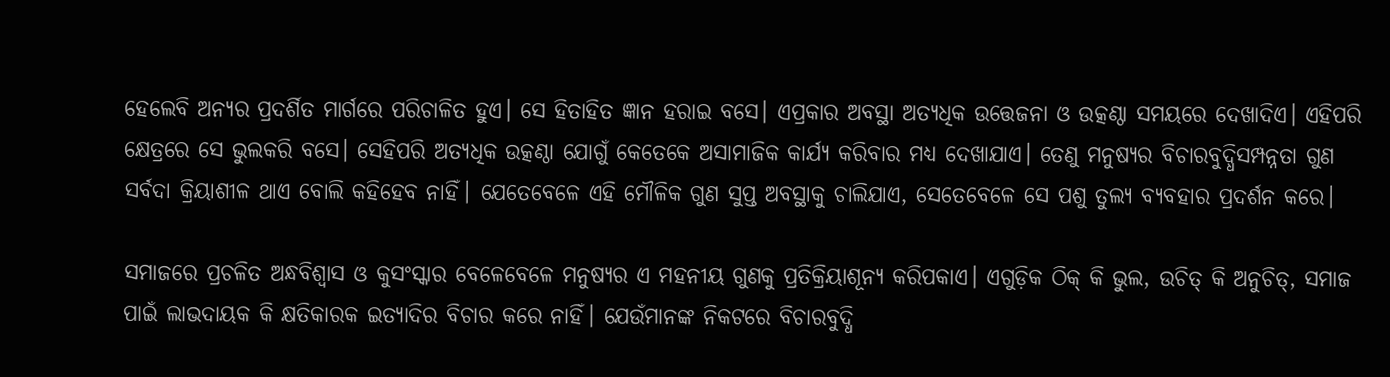ହେଲେବି ଅନ୍ୟର ପ୍ରଦର୍ଶିତ ମାର୍ଗରେ ପରିଚାଳିତ ହୁଏ। ସେ ହିତାହିତ ଜ୍ଞାନ ହରାଇ ବସେ। ଏପ୍ରକାର ଅବସ୍ଥା ଅତ୍ୟଧିକ ଉତ୍ତେଜନା ଓ ଉତ୍କଣ୍ଠା ସମୟରେ ଦେଖାଦିଏ। ଏହିପରି କ୍ଷେତ୍ରରେ ସେ ଭୁଲକରି ବସେ। ସେହିପରି ଅତ୍ୟଧିକ ଉତ୍କଣ୍ଠା ଯୋଗୁଁ କେତେକେ ଅସାମାଜିକ କାର୍ଯ୍ୟ କରିବାର ମଧ୍ୟ ଦେଖାଯାଏ। ତେଣୁ ମନୁଷ୍ୟର ବିଚାରବୁଦ୍ଧିସମ୍ପନ୍ନତା ଗୁଣ ସର୍ବଦା କ୍ରିୟାଶୀଳ ଥାଏ ବୋଲି କହିହେବ ନାହିଁ। ଯେତେବେଳେ ଏହି ମୌଳିକ ଗୁଣ ସୁପ୍ତ ଅବସ୍ଥାକୁ ଚାଲିଯାଏ, ସେତେବେଳେ ସେ ପଶୁ ତୁଲ୍ୟ ବ୍ୟବହାର ପ୍ରଦର୍ଶନ କରେ।

ସମାଜରେ ପ୍ରଚଳିତ ଅନ୍ଧବିଶ୍ୱାସ ଓ କୁସଂସ୍କାର ବେଳେବେଳେ ମନୁଷ୍ୟର ଏ ମହନୀୟ ଗୁଣକୁ ପ୍ରତିକ୍ରିୟାଶୂନ୍ୟ କରିପକାଏ। ଏଗୁଡ଼ିକ ଠିକ୍‌‌ କି ଭୁଲ, ଉଚିତ୍‌‌ କି ଅନୁଚିତ୍‌‌, ସମାଜ ପାଇଁ ଲାଭଦାୟକ କି କ୍ଷତିକାରକ ଇତ୍ୟାଦିର ବିଚାର କରେ ନାହିଁ। ଯେଉଁମାନଙ୍କ ନିକଟରେ ବିଚାରବୁଦ୍ଧି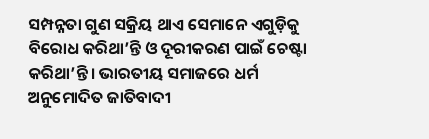ସମ୍ପନ୍ନତା ଗୁଣ ସକ୍ରିୟ ଥାଏ ସେମାନେ ଏଗୁଡ଼ିକୁ ବିରୋଧ କରିଥା’ନ୍ତି ଓ ଦୂରୀକରଣ ପାଇଁ ଚେଷ୍ଟା କରିଥା’ନ୍ତି। ଭାରତୀୟ ସମାଜରେ ଧର୍ମ ଅନୁମୋଦିତ ଜାତିବାଦୀ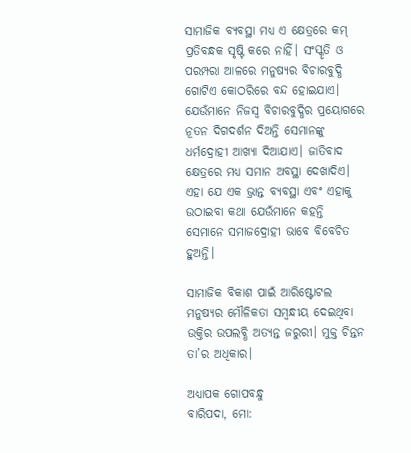ସାମାଜିକ ବ୍ୟବସ୍ଥା ମଧ୍ୟ ଏ କ୍ଷେତ୍ରରେ କମ୍‌‌ ପ୍ରତିବନ୍ଧକ ସୃଷ୍ଟି କରେ ନାହିଁ। ସଂସ୍କୃତି ଓ ପରମ୍ପରା ଆଳରେ ମନୁଷ୍ୟର ବିଚାରବୁଦ୍ଧି ଗୋଟିଏ କୋଠରିରେ ବନ୍ଦ ହୋଇଯାଏ। ଯେଉଁମାନେ ନିଜସ୍ୱ ବିଚାରବୁଦ୍ଧିର ପ୍ରୟୋଗରେ ନୂତନ ଦିଗଦର୍ଶନ ଦିଅନ୍ତି ସେମାନଙ୍କୁ ଧର୍ମଦ୍ରୋହୀ ଆଖ୍ୟା ଦିଆଯାଏ। ଜାତିବାଦ କ୍ଷେତ୍ରରେ ମଧ୍ୟ ସମାନ ଅବସ୍ଥା ଦେଖାଦିଏ। ଏହା ଯେ ଏକ ଭ୍ରାନ୍ତ ବ୍ୟବସ୍ଥା ଏବଂ ଏହାକୁ ଉଠାଇବା କଥା ଯେଉଁମାନେ କହନ୍ତି ସେମାନେ ସମାଜଦ୍ରୋହୀ ଭାବେ ବିବେଚିତ ହୁଅନ୍ତି।

ସାମାଜିକ ବିକାଶ ପାଇଁ ଆରିଷ୍ଟୋଟଲ ମନୁଷ୍ୟର ମୌଳିକତା ସମ୍ୱନ୍ଧୀୟ ଦେଇଥିବା ଉକ୍ତିର ଉପଲବ୍ଧି ଅତ୍ୟନ୍ତ ଜରୁରୀ। ମୁକ୍ତ ଚିନ୍ତନ ତା’ର ଅଧିକାର।

ଅଧ୍ୟାପକ ଗୋପବନ୍ଧୁ
ବାରିପଦା, ମୋ: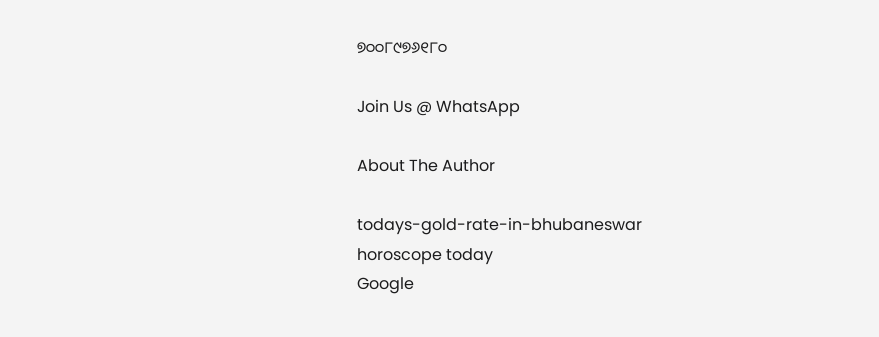୭୦୦୮୯୭୬୧୮୦

Join Us @ WhatsApp

About The Author

todays-gold-rate-in-bhubaneswar
horoscope today
Google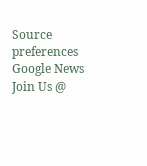Source preferences
Google News
Join Us @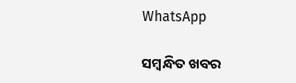WhatsApp

ସମ୍ବନ୍ଧିତ ଖବର